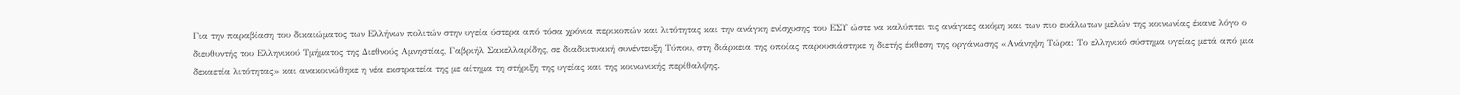Για την παραβίαση του δικαιώματος των Ελλήνων πολιτών στην υγεία ύστερα από τόσα χρόνια περικοπών και λιτότητας και την ανάγκη ενίσχυσης του ΕΣΥ ώστε να καλύπτει τις ανάγκες ακόμη και των πιο ευάλωτων μελών της κοινωνίας έκανε λόγο ο διευθυντής του Ελληνικού Τμήματος της Διεθνούς Αμνηστίας, Γαβριήλ Σακελλαρίδης, σε διαδικτυακή συνέντευξη Τύπου, στη διάρκεια της οποίας παρουσιάστηκε η διετής έκθεση της οργάνωσης «Ανάνηψη Τώρα: Το ελληνικό σύστημα υγείας μετά από μια δεκαετία λιτότητας» και ανακοινώθηκε η νέα εκστρατεία της με αίτημα τη στήριξη της υγείας και της κοινωνικής περίθαλψης.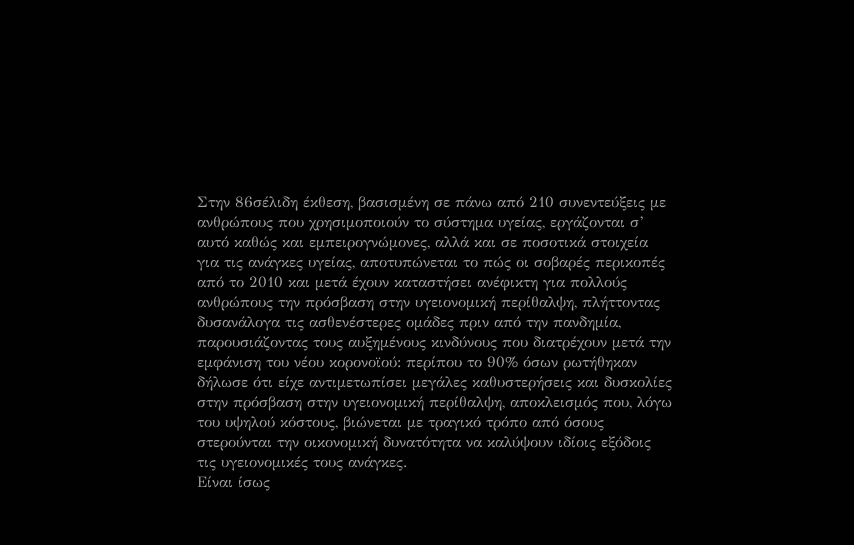Στην 86σέλιδη έκθεση, βασισμένη σε πάνω από 210 συνεντεύξεις με ανθρώπους που χρησιμοποιούν το σύστημα υγείας, εργάζονται σ’ αυτό καθώς και εμπειρογνώμονες, αλλά και σε ποσοτικά στοιχεία για τις ανάγκες υγείας, αποτυπώνεται το πώς οι σοβαρές περικοπές από το 2010 και μετά έχουν καταστήσει ανέφικτη για πολλούς ανθρώπους την πρόσβαση στην υγειονομική περίθαλψη, πλήττοντας δυσανάλογα τις ασθενέστερες ομάδες πριν από την πανδημία, παρουσιάζοντας τους αυξημένους κινδύνους που διατρέχουν μετά την εμφάνιση του νέου κορονοϊού: περίπου το 90% όσων ρωτήθηκαν δήλωσε ότι είχε αντιμετωπίσει μεγάλες καθυστερήσεις και δυσκολίες στην πρόσβαση στην υγειονομική περίθαλψη, αποκλεισμός που, λόγω του υψηλού κόστους, βιώνεται με τραγικό τρόπο από όσους στερούνται την οικονομική δυνατότητα να καλύψουν ιδίοις εξόδοις τις υγειονομικές τους ανάγκες.
Είναι ίσως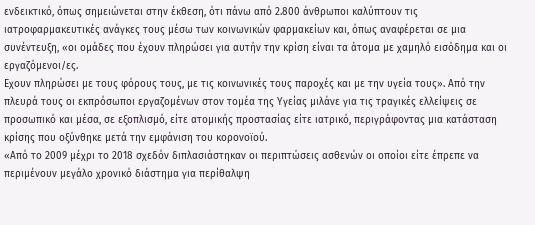ενδεικτικό, όπως σημειώνεται στην έκθεση, ότι πάνω από 2.800 άνθρωποι καλύπτουν τις ιατροφαρμακευτικές ανάγκες τους μέσω των κοινωνικών φαρμακείων και, όπως αναφέρεται σε μια συνέντευξη, «οι ομάδες που έχουν πληρώσει για αυτήν την κρίση είναι τα άτομα με χαμηλό εισόδημα και οι εργαζόμενοι/ες.
Εχουν πληρώσει με τους φόρους τους, με τις κοινωνικές τους παροχές και με την υγεία τους». Από την πλευρά τους οι εκπρόσωποι εργαζομένων στον τομέα της Υγείας μιλάνε για τις τραγικές ελλείψεις σε προσωπικό και μέσα, σε εξοπλισμό, είτε ατομικής προστασίας είτε ιατρικό, περιγράφοντας μια κατάσταση κρίσης που οξύνθηκε μετά την εμφάνιση του κορονοϊού.
«Από το 2009 μέχρι το 2018 σχεδόν διπλασιάστηκαν οι περιπτώσεις ασθενών οι οποίοι είτε έπρεπε να περιμένουν μεγάλο χρονικό διάστημα για περίθαλψη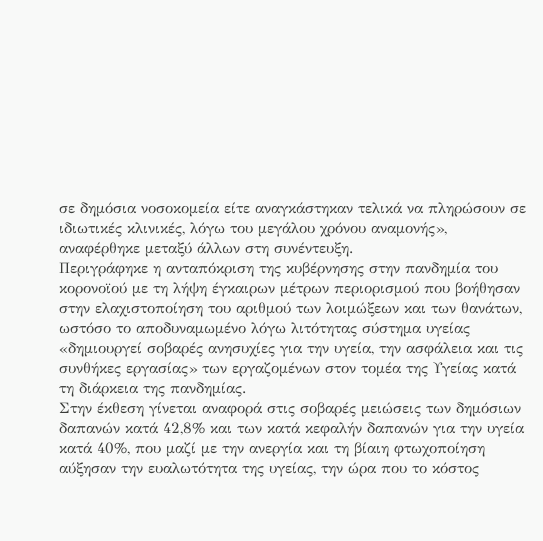σε δημόσια νοσοκομεία είτε αναγκάστηκαν τελικά να πληρώσουν σε ιδιωτικές κλινικές, λόγω του μεγάλου χρόνου αναμονής», αναφέρθηκε μεταξύ άλλων στη συνέντευξη.
Περιγράφηκε η ανταπόκριση της κυβέρνησης στην πανδημία του κορονοϊού με τη λήψη έγκαιρων μέτρων περιορισμού που βοήθησαν στην ελαχιστοποίηση του αριθμού των λοιμώξεων και των θανάτων, ωστόσο το αποδυναμωμένο λόγω λιτότητας σύστημα υγείας «δημιουργεί σοβαρές ανησυχίες για την υγεία, την ασφάλεια και τις συνθήκες εργασίας» των εργαζομένων στον τομέα της Υγείας κατά τη διάρκεια της πανδημίας.
Στην έκθεση γίνεται αναφορά στις σοβαρές μειώσεις των δημόσιων δαπανών κατά 42,8% και των κατά κεφαλήν δαπανών για την υγεία κατά 40%, που μαζί με την ανεργία και τη βίαιη φτωχοποίηση αύξησαν την ευαλωτότητα της υγείας, την ώρα που το κόστος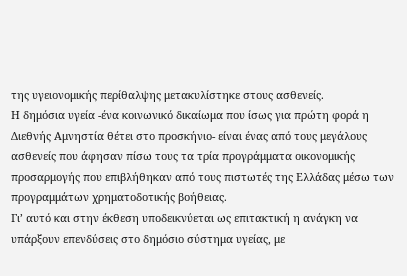της υγειονομικής περίθαλψης μετακυλίστηκε στους ασθενείς.
Η δημόσια υγεία -ένα κοινωνικό δικαίωμα που ίσως για πρώτη φορά η Διεθνής Αμνηστία θέτει στο προσκήνιο- είναι ένας από τους μεγάλους ασθενείς που άφησαν πίσω τους τα τρία προγράμματα οικονομικής προσαρμογής που επιβλήθηκαν από τους πιστωτές της Ελλάδας μέσω των προγραμμάτων χρηματοδοτικής βοήθειας.
Γι’ αυτό και στην έκθεση υποδεικνύεται ως επιτακτική η ανάγκη να υπάρξουν επενδύσεις στο δημόσιο σύστημα υγείας, με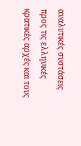αναλυτικές συστάσεις προς τις ελληνικές κρατικές αρχές και τους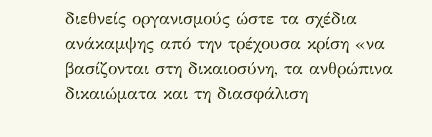διεθνείς οργανισμούς ώστε τα σχέδια ανάκαμψης από την τρέχουσα κρίση «να βασίζονται στη δικαιοσύνη, τα ανθρώπινα δικαιώματα και τη διασφάλιση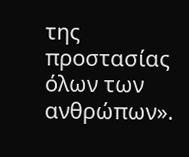της προστασίας όλων των ανθρώπων».